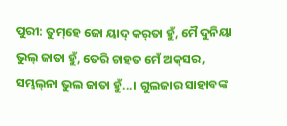ପୁରୀ: ତୁମ୍‌ହେ ଜୋ ୟାଦ୍‌ କର୍‌ତା ହୁଁ, ମୈ ଦୁନିୟା ଭୁଲ୍‌ ଜାତା ହୁଁ, ତେରି ଚାହତ ମେଁ ଅକ୍‌ସର, ସମ୍ଭଲ୍‌ନା ଭୁଲ ଜାତା ହୁଁ...। ଗୁଲଜାର ସାହାବଙ୍କ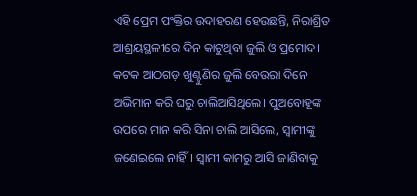ଏହି ପ୍ରେମ ପଂକ୍ତିର ଉଦାହରଣ ହେଉଛନ୍ତି, ନିରାଶ୍ରିତ ଆଶ୍ରୟସ୍ଥଳୀରେ ଦିନ କାଟୁଥିବା ଜୁଲି ଓ ପ୍ରମୋଦ। କଟକ ଆଠଗଡ଼ ଖୁଣ୍ଟୁଣିର ଜୁଲି ବେଉରା ଦିନେ ଅଭିମାନ କରି ଘରୁ ଚାଲିଆସିଥିଲେ। ପୁଅବୋହୂଙ୍କ ଉପରେ ମାନ କରି ସିନା ଚାଲି ଆସିଲେ, ସ୍ବାମୀଙ୍କୁ ଜଣେଇଲେ ନାହିଁ। ସ୍ବାମୀ କାମରୁ ଆସି ଜାଣିବାକୁ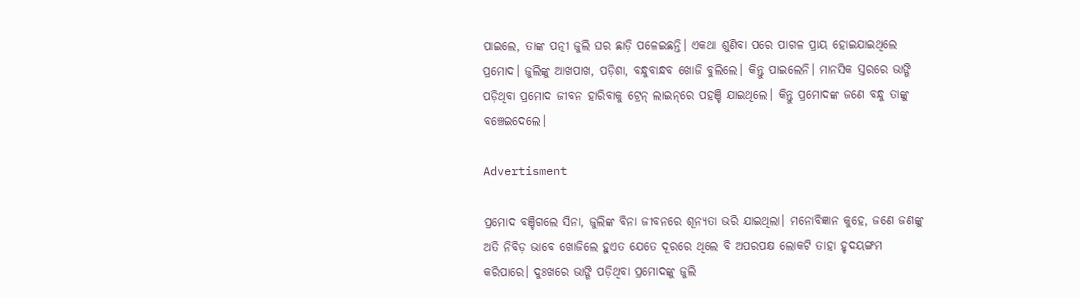ପାଇଲେ, ତାଙ୍କ ପତ୍ନୀ ଜୁଲି ଘର ଛାଡ଼ି ପଳେଇଛନ୍ତି। ଏକଥା ଶୁଣିବା ପରେ ପାଗଳ ପ୍ରାୟ ହୋଇଯାଇଥିଲେ ପ୍ରମୋଦ। ଜୁଲିଙ୍କୁ ଆଖପାଖ, ପଡ଼ିଶା, ବନ୍ଧୁବାନ୍ଧବ ଖୋଜି ବୁଲିଲେ। କିନ୍ତୁ ପାଇଲେନି। ମାନସିକ ସ୍ତରରେ ଭାଙ୍ଗି ପଡ଼ିଥିବା ପ୍ରମୋଦ ଜୀବନ ହାରିବାକୁ ଟ୍ରେନ୍‌ ଲାଇନ୍‌ରେ ପହଞ୍ଚି ଯାଇଥିଲେ। କିନ୍ତୁ ପ୍ରମୋଦଙ୍କ ଜଣେ ବନ୍ଧୁ ତାଙ୍କୁ ବଞ୍ଚେଇଦେଲେ।

Advertisment

ପ୍ରମୋଦ ବଞ୍ଚିଗଲେ ସିନା, ଜୁଲିଙ୍କ ବିନା ଜୀବନରେ ଶୂନ୍ୟତା ଭରି ଯାଇଥିଲା। ମନୋବିଜ୍ଞାନ କୁହେ, ଜଣେ ଜଣଙ୍କୁ ଅତି ନିବିଡ଼ ଭାବେ ଖୋଜିଲେ ହୁଏତ ଯେତେ ଦୂରରେ ଥିଲେ ବି ଅପରପକ୍ଷ ଲୋକଟି ତାହା ହୃଦୟଙ୍ଗମ କରିପାରେ। ଦୁଃଖରେ ଭାଙ୍ଗି ପଡ଼ିଥିବା ପ୍ରମୋଦଙ୍କୁ ଜୁଲି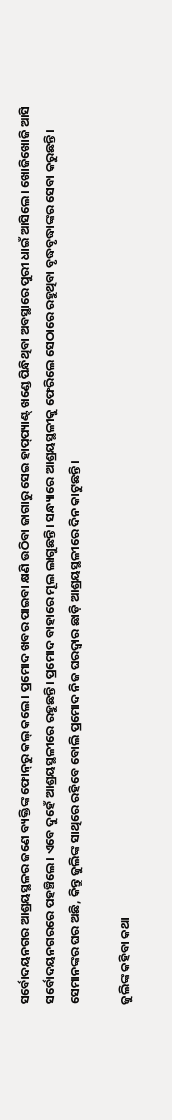ସର୍ବୋଦୟନଗର ଆଶ୍ରୟସ୍ଥଳର ଜଣେ ବ୍ୟକ୍ତିଙ୍କ ଫୋନ୍‌ରୁ କଲ୍‌ କଲେ। ପ୍ରମୋଦ ଖବର ପାଇବା କ୍ଷଣି ଉଠିବା ଜାଗାରୁ ସେଇ ହାପ୍‌ପ୍ୟାଣ୍ଟ୍‌ ଖଣ୍ଡେ ପିନ୍ଧିଥିବା ଅବସ୍ଥାରେ ପୁରୀ ଧାଇଁ ଆସିଲେ। ଖୋଜିଖୋଜି ଆସି ସର୍ବୋଦୟନଗରରେ ପହଞ୍ଚିଲେ। ଏବେ ଦୁହେଁ ଆଶ୍ରୟସ୍ଥଳୀରେ ରହୁଛନ୍ତି। ପ୍ରମୋଦ ବାହାରେ ମୂଲ ଲାଗୁଛନ୍ତି। ସନ୍ଧ୍ୟାରେ ଆଶ୍ରୟସ୍ଥଳୀକୁ ଫେରିଲେ ସେଠାରେ ରହୁଥିବା ବୃଦ୍ଧବୃଦ୍ଧାଙ୍କର ସେବା କରୁଛନ୍ତି। ସେମାନଙ୍କର ଘର ଅଛି, କିନ୍ତୁ ଜୁଲିଙ୍କ ସାଥିରେ ରହିବେ ବୋଲି ପ୍ରମୋଦ ନିଜ ଘରଦ୍ବାର ଛାଡ଼ି ଆଶ୍ରୟସ୍ଥଳୀରେ ଦିନ କାଟୁଛନ୍ତି।

ଜୁଲିଙ୍କ କହିବା କଥା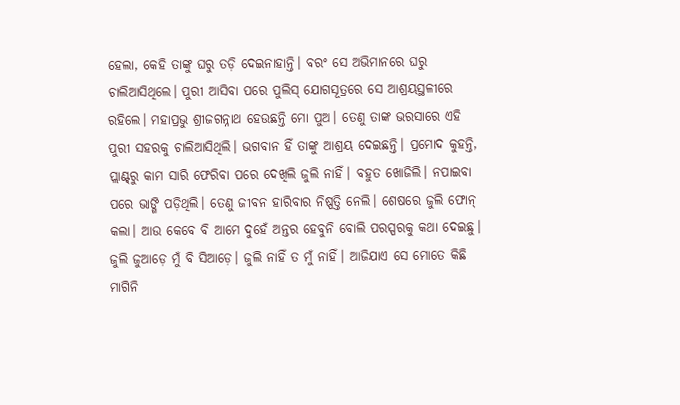ହେଲା, କେହି ତାଙ୍କୁ ଘରୁ ତଡ଼ି ଦେଇନାହାନ୍ତି। ବରଂ ସେ ଅଭିମାନରେ ଘରୁ ଚାଲିଆସିଥିଲେ। ପୁରୀ ଆସିବା ପରେ ପୁଲିସ୍‌ ଯୋଗସୂତ୍ରରେ ସେ ଆଶ୍ରୟସ୍ଥଳୀରେ ରହିଲେ। ମହାପ୍ରଭୁ ଶ୍ରୀଜଗନ୍ନାଥ ହେଉଛନ୍ତି ମୋ ପୁଅ। ତେଣୁ ତାଙ୍କ ଭରସାରେ ଏହି ପୁରୀ ସହରକୁ ଚାଲିଆସିଥିଲି। ଭଗବାନ ହିଁ ତାଙ୍କୁ ଆଶ୍ରୟ ଦେଇଛନ୍ତି। ପ୍ରମୋଦ କୁହନ୍ତି, ପ୍ଲାଣ୍ଟ୍‌ରୁ କାମ ସାରି ଫେରିବା ପରେ ଦେଖିଲି ଜୁଲି ନାହିଁ। ବହୁତ ଖୋଜିଲି। ନପାଇବା ପରେ ଭାଙ୍ଗି ପଡ଼ିଥିଲି। ତେଣୁ ଜୀବନ ହାରିବାର ନିଷ୍ପତ୍ତି ନେଲି। ଶେଷରେ ଜୁଲି ଫୋନ୍‌ କଲା। ଆଉ କେବେ ବି ଆମେ ଦୁହେଁ ଅନ୍ତର ହେବୁନି ବୋଲି ପରସ୍ପରକୁ କଥା ଦେଇଛୁ। ଜୁଲି ଜୁଆଡ଼େ ମୁଁ ବି ସିଆଡ଼େ। ଜୁଲି ନାହିଁ ତ ମୁଁ ନାହିଁ। ଆଜିଯାଏ ସେ ମୋତେ କିଛି ମାଗିନି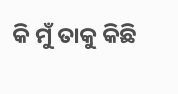କି ମୁଁ ତାକୁ କିଛି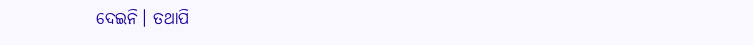ଦେଇନି। ତଥାପି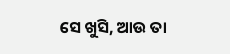ସେ ଖୁସି, ଆଉ ତା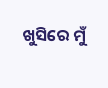ଖୁସିରେ ମୁଁ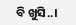ବି ଖୁସି..।